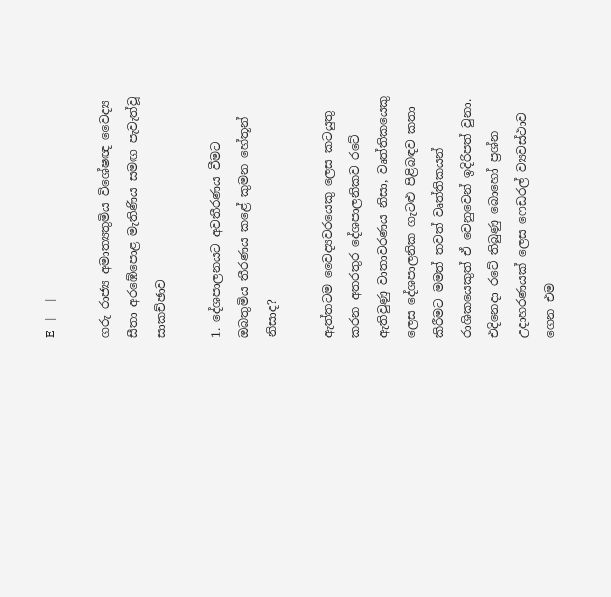E   |     |

ගරු රාජ්‍ය අමාත්‍යතුමිය විශේෂඥ වෛද්‍ය සීතා අරඹේපොළ මැතිණිය සමඟ පැවැත්වූ සාකච්ඡාව

1. දේශපාලනයට අවතීරණය වීමට ඔබතුමිය තීරණය කළේ කුමන හේතූන් නිසාද?

ඇත්තටම වෛද්‍යවරයෙකු ලෙස කටයුතු කරන අතරතුර දේශපාලනිකව රටේ ඇතිවුණු වාතාවරණය නිසා, වෘත්තිකයෙකු ලෙස දේශපාලනික ගැටළු පිළිබඳව කතා කිරීමට මමත් තවත් වෘත්තිකයන් රාශිකයෙකුත් ඒ වෙනුවෙන් ඉදිරිපත් වුනා. එදිනෙදා රටේ තිබුණු බොහෝ ප්‍රශ්න උදාහරණයක් ලෙස ෆෙඩරල් ව්‍යවස්ථාව ගෙන එම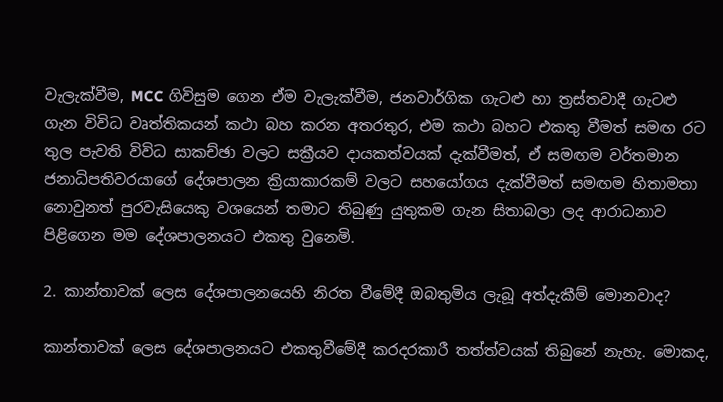වැලැක්වීම, MCC ගිවිසුම ගෙන ඒම වැලැක්වීම, ජනවාර්ගික ගැටළු හා ත්‍රස්තවාදී ගැටළු ගැන විවිධ වෘත්තිකයන් කථා බහ කරන අතරතුර, එම කථා බහට එකතු වීමත් සමඟ රට තුල පැවති විවිධ සාකච්ඡා වලට සක්‍රීයව දායකත්වයක් දැක්වීමත්, ඒ සමඟම වර්තමාන ජනාධිපතිවරයාගේ දේශපාලන ක්‍රියාකාරකම් වලට සහයෝගය දැක්වීමත් සමඟම හිතාමතා නොවුනත් පුරවැසියෙකු වශයෙන් තමාට තිබුණු යුතුකම ගැන සිතාබලා ලද ආරාධනාව පිළිගෙන මම දේශපාලනයට එකතු වුනෙමි.

2. කාන්තාවක් ලෙස දේශපාලනයෙහි නිරත වීමේදී ඔබතුමිය ලැබූ අත්දැකීම් මොනවාද?

කාන්තාවක් ලෙස දේශපාලනයට එකතුවීමේදී කරදරකාරී තත්ත්වයක් තිබුනේ නැහැ. මොකද,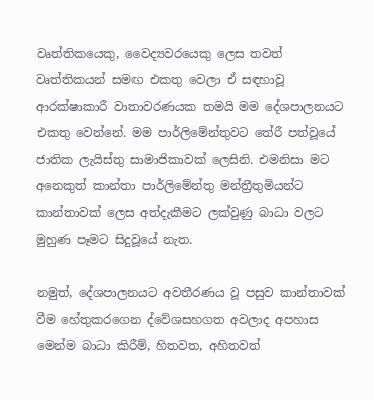වෘත්තිකයෙකු, වෛද්‍යවරයෙකු ලෙස තවත් වෘත්තිකයන් සමඟ එකතු වෙලා ඒ සඳහාවූ ආරක්ෂාකාරී වාතාවරණයක තමයි මම දේශපාලනයට එකතු වෙන්නේ. මම පාර්ලිමේන්තුවට තේරී පත්වූයේ ජාතික ලැයිස්තු සාමාජිකාවක් ලෙසිනි. එමනිසා මට අනෙකුත් කාන්තා පාර්ලිමේන්තු මන්ත්‍රීතුමියන්ට කාන්තාවක් ලෙස අත්දැකීමට ලක්වුණු බාධා වලට මුහුණ පෑමට සිදුවූයේ නැත.

නමුත්, දේශපාලනයට අවතීරණය වූ පසුව කාන්තාවක් වීම හේතුකරගෙන ද්වේශසහගත අවලාද අපහාස මෙන්ම බාධා කිරීම්, හිතවත, අහිතවත්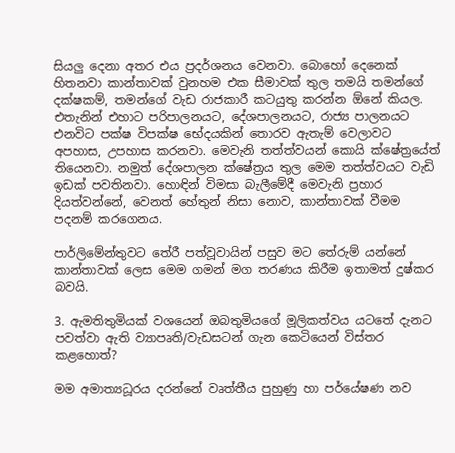සියලු දෙනා අතර එය ප්‍රදර්ශනය වෙනවා. බොහෝ දෙනෙක් හිතනවා කාන්තාවක් වුනහම එක සීමාවක් තුල තමයි තමන්ගේ දක්ෂකම්, තමන්ගේ වැඩ රාජකාරී කටයුතු කරන්න ඕනේ කියල. එතැනින් එහාට පරිපාලනයට, දේශපාලනයට, රාජ්‍ය පාලනයට එනවිට පක්ෂ විපක්ෂ භේදයකින් තොරව ඇතැම් වෙලාවට අපහාස, උපහාස කරනවා. මෙවැනි තත්ත්වයන් කොයි ක්ෂේත්‍රයේත් තියෙනවා. නමුත් දේශපාලන ක්ෂේත්‍රය තුල මෙම තත්ත්වයට වැඩි ඉඩක් පවතිනවා. හොඳින් විමසා බැලීමේදී මෙවැනි ප්‍රහාර දියත්වන්නේ, වෙනත් හේතුන් නිසා නොව, කාන්තාවක් වීමම පදනම් කරගෙනය.

පාර්ලිමේන්තුවට තේරී පත්වූවායින් පසුව මට තේරුම් යන්නේ කාන්තාවක් ලෙස මෙම ගමන් මග තරණය කිරීම ඉතාමත් දුෂ්කර බවයි.

3. ඇමතිතුමියක් වශයෙන් ඔබතුමියගේ මූලිකත්වය යටතේ දැනට පවත්වා ඇති ව්‍යාපෘති/වැඩසටන් ගැන කෙටියෙන් විස්තර කළහොත්?

මම අමාත්‍යධූරය දරන්නේ වෘත්තීය පුහුණු හා පර්යේෂණ නව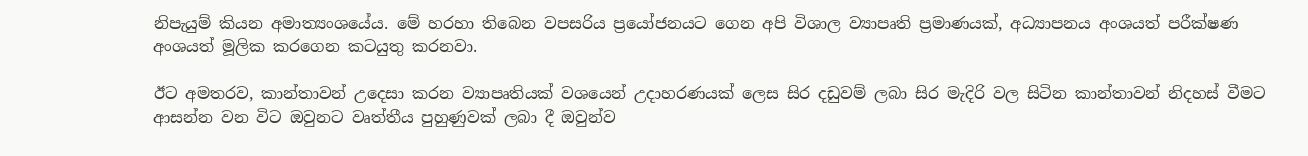නිපැයුම් කියන අමාත්‍යංශයේය. මේ හරහා තිබෙන වපසරිය ප්‍රයෝජනයට ගෙන අපි විශාල ව්‍යාපෘති ප්‍රමාණයක්, අධ්‍යාපනය අංශයත් පරීක්ෂණ අංශයත් මූලික කරගෙන කටයුතු කරනවා.

ඊට අමතරව, කාන්තාවන් උදෙසා කරන ව්‍යාපෘතියක් වශයෙන් උදාහරණයක් ලෙස සිර දඩුවම් ලබා සිර මැදිරි වල සිටින කාන්තාවන් නිදහස් වීමට ආසන්න වන විට ඔවුනට වෘත්තීය පුහුණුවක් ලබා දී ඔවුන්ව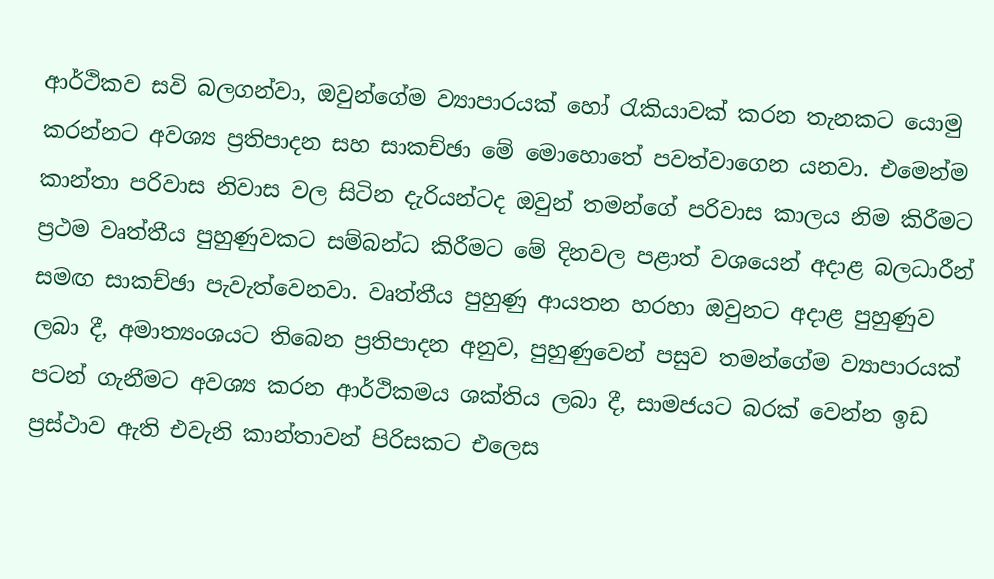ආර්ථිකව සවි බලගන්වා, ඔවුන්ගේම ව්‍යාපාරයක් හෝ රැකියාවක් කරන තැනකට යොමු කරන්නට අවශ්‍ය ප්‍රතිපාදන සහ සාකච්ඡා මේ මොහොතේ පවත්වාගෙන යනවා. එමෙන්ම කාන්තා පරිවාස නිවාස වල සිටින දැරියන්ටද ඔවුන් තමන්ගේ පරිවාස කාලය නිම කිරීමට ප්‍රථම වෘත්තීය පුහුණුවකට සම්බන්ධ කිරීමට මේ දිනවල පළාත් වශයෙන් අදාළ බලධාරීන් සමඟ සාකච්ඡා පැවැත්වෙනවා. වෘත්තීය පුහුණු ආයතන හරහා ඔවුනට අදාළ පුහුණුව ලබා දී, අමාත්‍යංශයට තිබෙන ප්‍රතිපාදන අනුව, පුහුණුවෙන් පසුව තමන්ගේම ව්‍යාපාරයක් පටන් ගැනීමට අවශ්‍ය කරන ආර්ථිකමය ශක්තිය ලබා දී, සාමජයට බරක් වෙන්න ඉඩ ප්‍රස්ථාව ඇති එවැනි කාන්තාවන් පිරිසකට එලෙස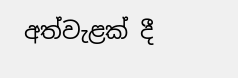අත්වැළක් දී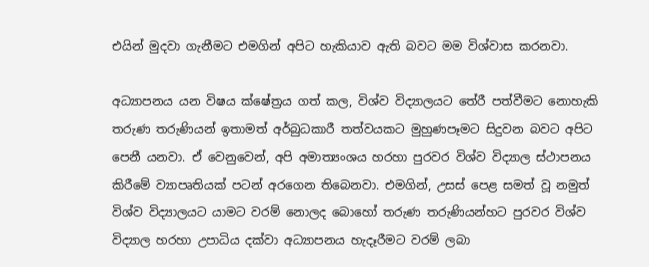එයින් මුදවා ගැනීමට එමගින් අපිට හැකියාව ඇති බවට මම විශ්වාස කරනවා.

අධ්‍යාපනය යන විෂය ක්ෂේත්‍රය ගත් කල, විශ්ව විද්‍යාලයට තේරී පත්වීමට නොහැකි තරුණ තරුණියන් ඉතාමත් අර්බුධකාරී තත්වයකට මුහුණපෑමට සිදුවන බවට අපිට පෙනී යනවා. ඒ වෙනුවෙන්, අපි අමාත්‍යංශය හරහා පුරවර විශ්ව විද්‍යාල ස්ථාපනය කිරීමේ ව්‍යාපෘතියක් පටන් අරගෙන තිබෙනවා. එමගින්, උසස් පෙළ සමත් වූ නමුත් විශ්ව විද්‍යාලයට යාමට වරම් නොලද බොහෝ තරුණ තරුණියන්හට පුරවර විශ්ව විද්‍යාල හරහා උපාධිය දක්වා අධ්‍යාපනය හැදෑරීමට වරම් ලබා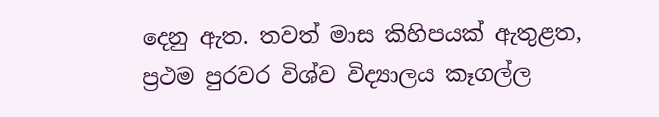දෙනු ඇත. තවත් මාස කිහිපයක් ඇතුළත, ප්‍රථම පුරවර විශ්ව විද්‍යාලය කෑගල්ල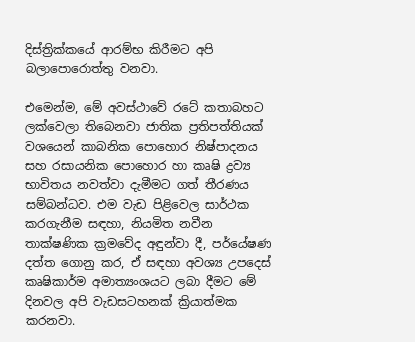දිස්ත්‍රික්කයේ ආරම්භ කිරීමට අපි බලාපොරොත්තු වනවා.

එමෙන්ම, මේ අවස්ථාවේ රටේ කතාබහට ලක්වෙලා තිබෙනවා ජාතික ප්‍රතිපත්තියක් වශයෙන් කාබනික පොහොර නිෂ්පාදනය සහ රසායනික පොහොර හා කෘෂි ද්‍රව්‍ය භාවිතය නවත්වා දැමීමට ගත් තීරණය සම්බන්ධව. එම වැඩ පිළිවෙල සාර්ථක කරගැනීම සඳහා, නියමිත නවීන තාක්ෂණික ක්‍රමවේද අඳුන්වා දී, පර්යේෂණ දත්ත ගොනු කර, ඒ සඳහා අවශ්‍ය උපදෙස් කෘෂිකාර්ම අමාත්‍යංශයට ලබා දීමට මේ දිනවල අපි වැඩසටහනක් ක්‍රියාත්මක කරනවා.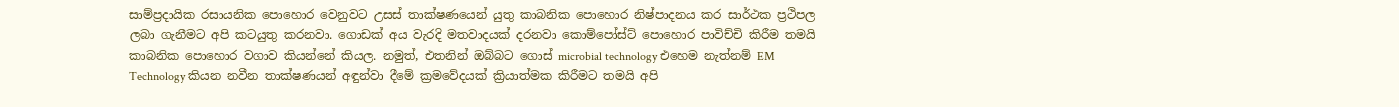සාම්ප්‍රදායික රසායනික පොහොර වෙනුවට උසස් තාක්ෂණයෙන් යුතු කාබනික පොහොර නිෂ්පාදනය කර සාර්ථක ප්‍රථිපල ලබා ගැනීමට අපි කටයුතු කරනවා. ගොඩක් අය වැරදි මතවාදයක් දරනවා කොම්පෝස්ට් පොහොර පාවිච්චි කිරීම තමයි කාබනික පොහොර වගාව කියන්නේ කියල. නමුත්, එතනින් ඔබ්බට ගොස් microbial technology එහෙම නැත්නම් EM Technology කියන නවීන තාක්ෂණයන් අඳුන්වා දීමේ ක්‍රමවේදයක් ක්‍රියාත්මක කිරීමට තමයි අපි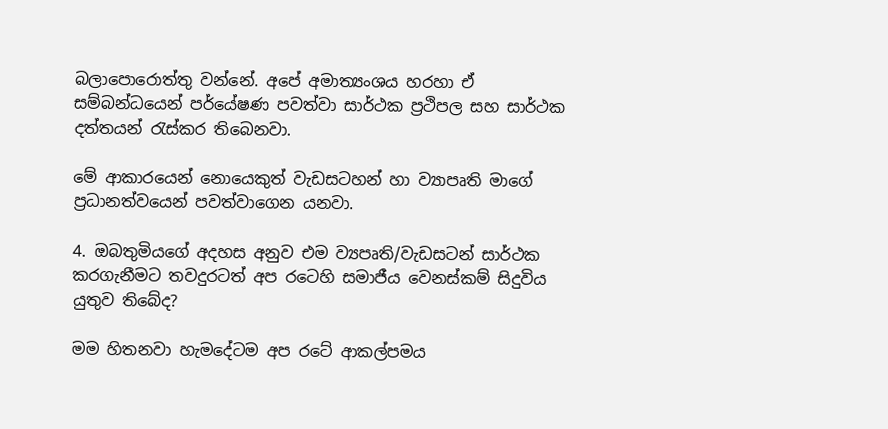බලාපොරොත්තු වන්නේ. අපේ අමාත්‍යංශය හරහා ඒ සම්බන්ධයෙන් පර්යේෂණ පවත්වා සාර්ථක ප්‍රථිපල සහ සාර්ථක දත්තයන් රැස්කර තිබෙනවා.

මේ ආකාරයෙන් නොයෙකුත් වැඩසටහන් හා ව්‍යාපෘති මාගේ ප්‍රධානත්වයෙන් පවත්වාගෙන යනවා.

4. ඔබතුමියගේ අදහස අනුව එම ව්‍යපෘති/වැඩසටන් සාර්ථක කරගැනීමට තවදුරටත් අප රටෙහි සමාජීය වෙනස්කම් සිදුවිය යුතුව තිබේද?

මම හිතනවා හැමදේටම අප රටේ ආකල්පමය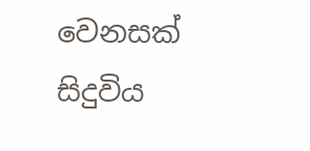වෙනසක් සිදුවිය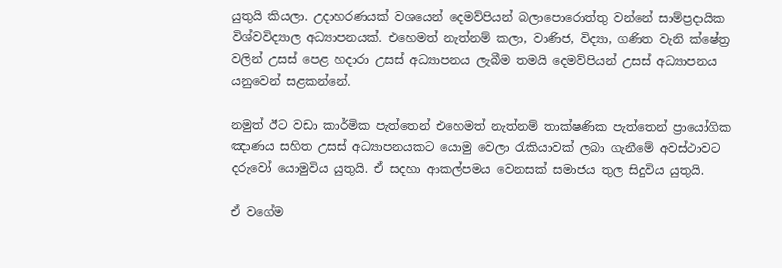යුතුයි කියලා. උදාහරණයක් වශයෙන් දෙමව්පියන් බලාපොරොත්තු වන්නේ සාම්ප්‍රදායික විශ්වවිද්‍යාල අධ්‍යාපනයක්. එහෙමත් නැත්නම් කලා, වාණිජ, විද්‍යා, ගණිත වැනි ක්ෂේත්‍ර වලින් උසස් පෙළ හදාරා උසස් අධ්‍යාපනය ලැබීම තමයි දෙමව්පියන් උසස් අධ්‍යාපනය යනුවෙන් සළකන්නේ.

නමුත් ඊට වඩා කාර්මික පැත්තෙන් එහෙමත් නැත්නම් තාක්ෂණික පැත්තෙන් ප්‍රායෝගික ඤාණය සහිත උසස් අධ්‍යාපනයකට යොමු වෙලා රැකියාවක් ලබා ගැනීමේ අවස්ථාවට දරුවෝ යොමුවිය යුතුයි. ඒ සදහා ආකල්පමය වෙනසක් සමාජය තුල සිදුවිය යුතුයි.

ඒ වගේම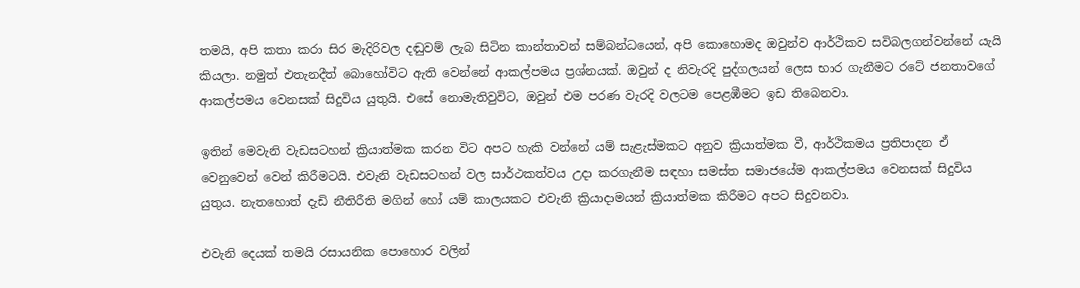තමයි, අපි කතා කරා සිර මැදිරිවල දඬුවම් ලැබ සිටින කාන්තාවන් සම්බන්ධයෙන්, අපි කොහොමද ඔවුන්ව ආර්ථිකව සවිබලගන්වන්නේ යැයි කියලා. නමුත් එතැනදීත් බොහෝවිට ඇති වෙන්නේ ආකල්පමය ප්‍රශ්නයක්. ඔවුන් ද නිවැරදි පුද්ගලයන් ලෙස භාර ගැනීමට රටේ ජනතාවගේ ආකල්පමය වෙනසක් සිදුවිය යුතුයි. එසේ නොමැතිවුවිට, ඔවුන් එම පරණ වැරදි වලටම පෙළඹීමට ඉඩ තිබෙනවා.

ඉතින් මෙවැනි වැඩසටහන් ‍ක්‍රියාත්මක කරන විට අපට හැකි වන්නේ යම් සැළැස්මකට අනුව ක්‍රියාත්මක වී, ආර්ථිකමය ප්‍රතිපාදන ඒ වෙනුවෙන් වෙන් කිරීමටයි. එවැනි වැඩසටහන් වල සාර්ථකත්වය උදා කරගැනීම සඳහා සමස්ත සමාජයේම ආකල්පමය වෙනසක් සිදුවිය යුතුය. නැතහොත් දැඩි නීතිරීති මගින් හෝ යම් කාලයකට එවැනි ක්‍රියාදාමයන් ක්‍රියාත්මක කිරීමට අපට සිදුවනවා.

එවැනි දෙයක් තමයි රසායනික පොහොර වලින්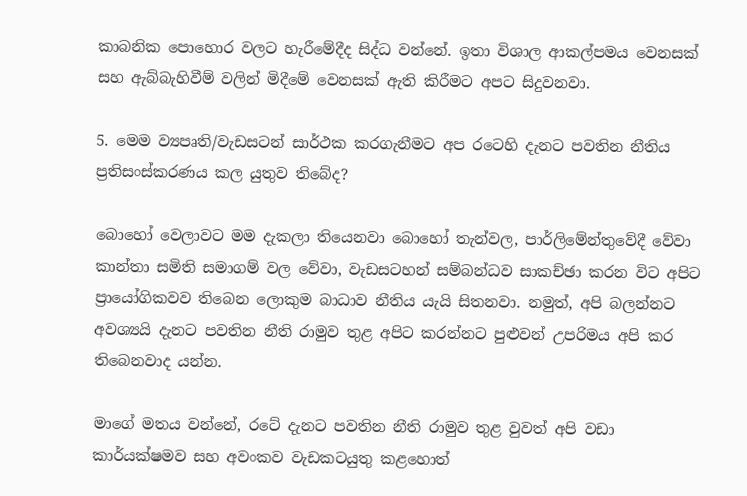කාබනික පොහොර වලට හැරීමේදීද සිද්ධ වන්නේ. ඉතා විශාල ආකල්පමය වෙනසක් සහ ඇබ්බැහිවීම් වලින් මිදීමේ වෙනසක් ඇති කිරීමට අපට සිදුවනවා.

5. මෙම ව්‍යපෘති/වැඩසටන් සාර්ථක කරගැනීමට අප රටෙහි දැනට පවතින නීතිය ප්‍රතිසංස්කරණය කල යුතුව තිබේද?

බොහෝ වෙලාවට මම දැකලා තියෙනවා බොහෝ තැන්වල, පාර්ලිමේන්තුවේදී වේවා කාන්තා සමිති සමාගම් වල වේවා, වැඩසටහන් සම්බන්ධව සාකච්ඡා කරන විට අපිට ප්‍රායෝගිකවව තිබෙන ලොකුම බාධාව නීතිය‍ යැයි සිතනවා. නමුත්, අපි බලන්නට අවශ්‍යයි දැනට පවතින නීති රාමුව තුළ අපිට කරන්නට පුළුවන් උපරිමය අපි කර තිබෙනවාද යන්න.

මාගේ මතය වන්නේ, රටේ දැනට පවතින නීති රාමුව තුළ වුවත් අපි වඩා කාර්යක්ෂමව සහ අවංකව වැඩකටයුතු කළහොත්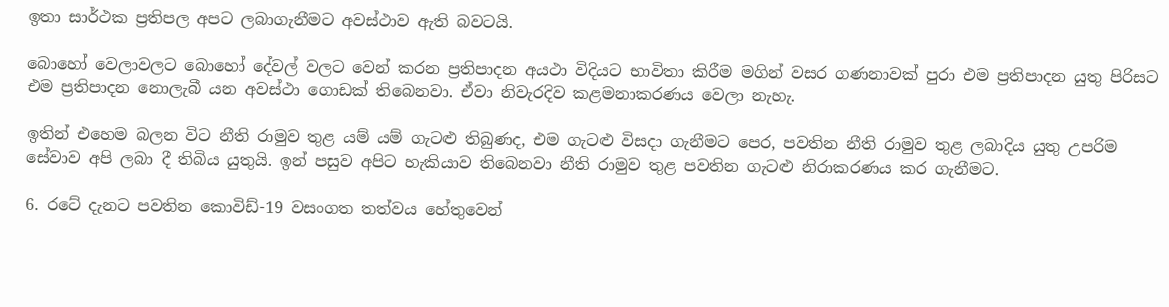ඉතා සාර්ථක ප්‍රතිපල අපට ලබාගැනීමට අවස්ථාව ඇති බවටයි.

බොහෝ වෙලාවලට බොහෝ දේවල් වලට වෙන් කරන ප්‍රතිපාදන අයථා විදියට භාවිතා කිරීම මගින් වසර ගණනාවක් පුරා එම ප්‍රතිපාදන යුතු පිරිසට එම ප්‍රතිපාදන නොලැබී යන අවස්ථා ගොඩක් තිබෙනවා. ඒවා නිවැරදිව කළමනාකරණය වෙලා නැහැ.

ඉතින් එහෙම බලන විට නීති රාමුව තුළ යම් යම් ගැටළු තිබුණද, එම ගැටළු විසදා ගැනීමට පෙර, පවතින නීති රාමුව තුළ ලබාදිය යුතු උපරිම සේවාව අපි ලබා දී තිබිය යුතුයි. ඉන් පසුව අපිට හැකියාව තිබෙනවා නීති රාමුව තුළ පවතින ගැටළු නිරාකරණය කර ගැනීමට.

6. රටේ දැනට පවතින කොවිඩ්-19 වසංගත තත්වය හේතුවෙන්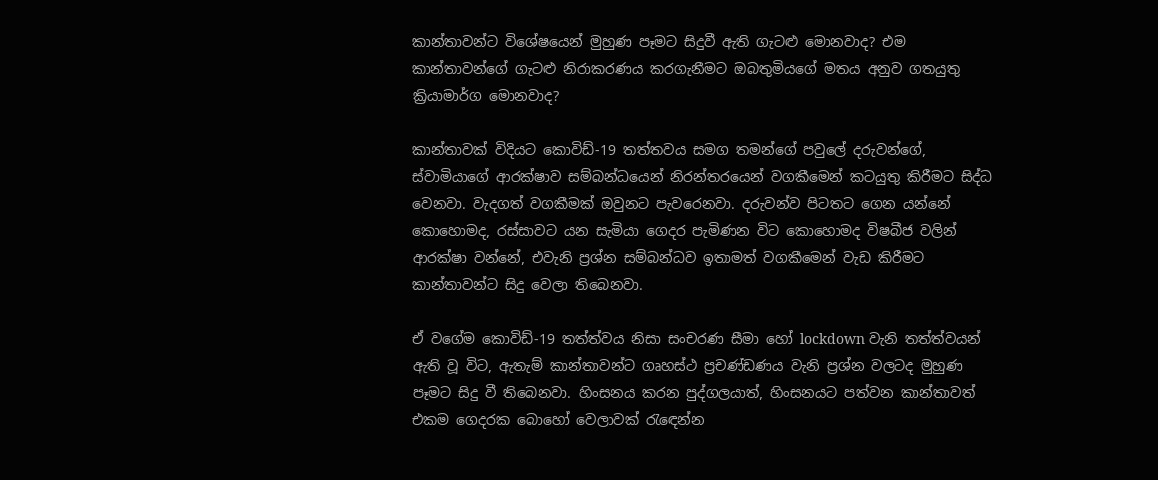කාන්තාවන්ට විශේෂයෙන් මුහුණ පෑමට සිදුවී ඇති ගැටළු මොනවාද? එම කාන්තාවන්ගේ ගැටළු නිරාකරණය කරගැනීමට ඔබතුමියගේ මතය අනුව ගතයුතු ක්‍රියාමාර්ග මොනවාද?

කාන්තාවක් විදියට කොවිඩ්-19 තත්තවය සමග තමන්ගේ පවුලේ දරුවන්ගේ, ස්වාමියාගේ ආරක්ෂාව සම්බන්ධයෙන් නිරන්තරයෙන් වගකීමෙන් කටයුතු කිරීමට සිද්ධ වෙනවා. වැදගත් වගකීමක් ඔවුනට පැවරෙනවා. දරුවන්ව පිටතට ගෙන යන්නේ කොහොමද, රස්සාවට යන සැමියා ගෙදර පැමිණන විට කොහොමද විෂබීජ වලින් ආරක්ෂා වන්නේ, එවැනි ප්‍රශ්න සම්බන්ධව ඉතාමත් වගකීමෙන් වැඩ කිරීමට කාන්තාවන්ට සිදු වෙලා තිබෙනවා.

ඒ වගේම කොවිඩ්-19 තත්ත්වය නිසා සංචරණ සීමා හෝ lockdown වැනි තත්ත්වයන් ඇති වූ විට, ඇතැම් කාන්තාවන්ට ගෘහස්ථ ප්‍රචණ්ඩණය වැනි ප්‍රශ්න වලටද මුහුණ පෑමට සිදු වී තිබෙනවා. හිංසනය කරන පුද්ගලයාත්, හිංසනයට පත්වන කාන්තාවත් එකම ගෙදරක බොහෝ වෙලාවක් රැඳෙන්න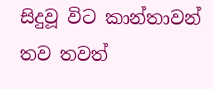සිදුවූ විට කාන්තාවන් තව තවත්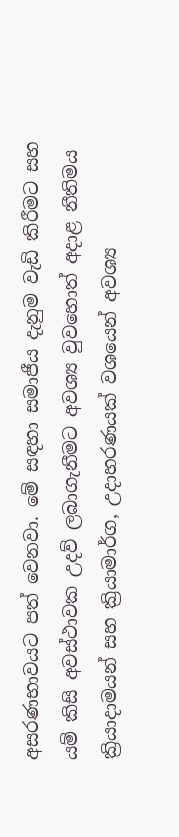අසරණභාවයට පත් වෙනවා. මේ සඳහා සමාජීය දැනුම වැඩි කිරීමට සහ යම් කිසි අවස්ථාවක උදව් ලබාගැනීමට අවශ්‍ය වුවහොත් අදාළ නීතිමය ක්‍රියාදාමයන් සහ ක්‍රියාමාර්ග, උදාහරණයක් වශයෙන් අවශ්‍ය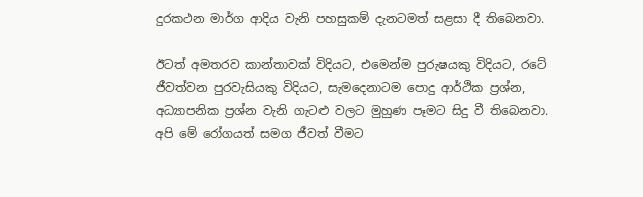දුරකථන මාර්ග ආදිය වැනි පහසුකම් දැනටමත් සළසා දී තිබෙනවා.

ඊටත් අමතරව කාන්තාවක් විදියට, එමෙන්ම පුරුෂයකු විදියට, රටේ ජීවත්වන පුරවැසියකු විදියට, සැමදෙනාටම පොදු ආර්ථික ප්‍රශ්න, අධ්‍යාපනික ප්‍රශ්න වැනි ගැටළු වලට මුහුණ පෑමට සිදු වී තිබෙනවා. අපි මේ රෝගයත් සමග ජීවත් වීමට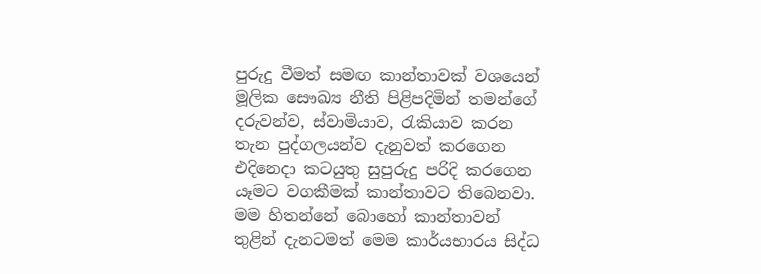පුරුදු වීමත් සමඟ කාන්තාවක් වශයෙන් මූලික සෞඛ්‍ය නීති පිළිපදිමින් තමන්ගේ දරුවන්ව, ස්වාමියාව, රැකියාව කරන තැන පුද්ගලයන්ව දැනුවත් කරගෙන එදිනෙදා කටයුතු සුපුරුදු පරිදි කරගෙන යෑමට වගකීමක් කාන්තාවට තිබෙනවා. මම හිතන්නේ බොහෝ කාන්තාවන් තුළින් දැනටමත් මෙම කාර්යභාරය සිද්ධ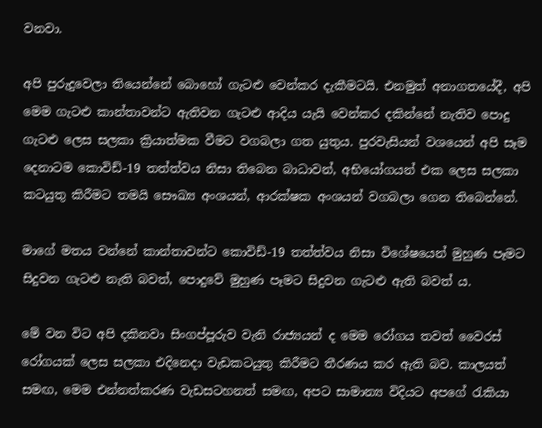වනවා.

අපි පුරුදුවෙලා තියෙන්නේ බොහෝ ගැටළු වෙන්කර දැකීමටයි. එනමුත් අනාගතයේදී, අපි මෙම ගැටළු කාන්තාවන්ට ඇතිවන ගැටළු ආදිය යැයි වෙන්කර දකින්නේ නැතිව පොදු ගැටළු ලෙස සලකා ක්‍රියාත්මක වීමට වගබලා ගත යුතුය. පුරවැසියන් වශයෙන් අපි සෑම දෙනාටම කොවිඩ්-19 තත්ත්වය නිසා තිබෙන බාධාවන්, අභියෝගයන් එක ලෙස සලකා කටයුතු කිරීමට තමයි සෞඛ්‍ය අංශයන්, ආරක්ෂක අංශයන් වගබලා ගෙන තිබෙන්නේ.

මාගේ මතය වන්නේ කාන්තාවන්ට කොවිඩ්-19 තත්ත්වය නිසා විශේෂයෙන් මුහුණ පෑමට සිදුවන ගැටළු නැති බවත්, පොදුවේ මුහුණ පෑමට සිදුවන ගැටළු ඇති බවත් ය.

මේ වන විට අපි දකිනවා සිංගප්පූරුව වැනි රාජ්‍යයන් ද මෙම රෝගය තවත් වෛරස් රෝගයක් ලෙස සලකා එදිනෙදා වැඩකටයුතු කිරීමට තීරණය කර ඇති බව. කාලයත් සමඟ, මෙම එන්නත්කරණ වැඩසටහනත් සමඟ, අපට සාමාන්‍ය විදියට අපගේ රැකියා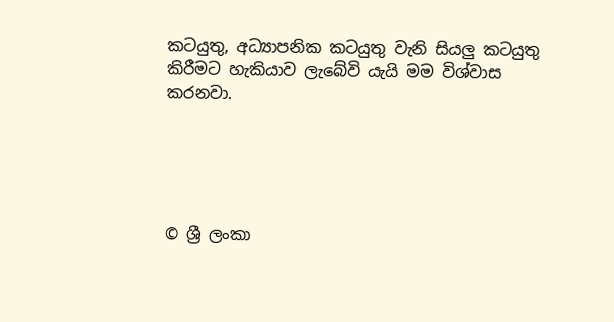කටයුතු, අධ්‍යාපනික කටයුතු වැනි සියලු කටයුතු කිරීමට හැකියාව ලැබේවි යැයි මම විශ්වාස කරනවා.





© ශ්‍රී ලංකා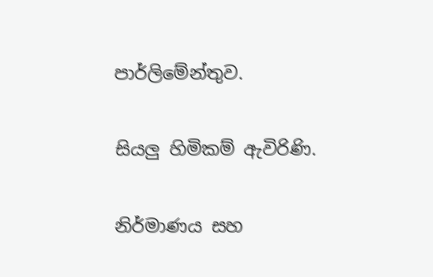පාර්ලි‌මේන්තුව.

සියලු හිමිකම් ඇවිරිණි.

නිර්මාණය සහ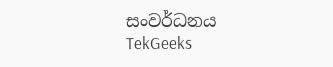සංවර්ධනය  TekGeeks